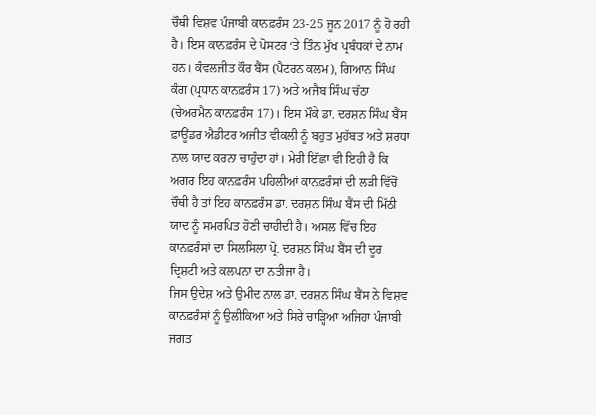ਚੌਥੀ ਵਿਸ਼ਵ ਪੰਜਾਬੀ ਕਾਨਫ਼ਰੰਸ 23-25 ਜੂਨ 2017 ਨੂੰ ਹੋ ਰਹੀ ਹੈ। ਇਸ ਕਾਨਫ਼ਰੰਸ ਦੇ ਪੋਸਟਰ ‘ਤੇ ਤਿੰਨ ਮੁੱਖ ਪ੍ਰਬੰਧਕਾਂ ਦੇ ਨਾਮ ਹਨ। ਕੰਵਲਜੀਤ ਕੌਰ ਬੈਂਸ (ਪੈਟਰਨ ਕਲਮ), ਗਿਆਨ ਸਿੰਘ ਕੰਗ (ਪ੍ਰਧਾਨ ਕਾਨਫ਼ਰੰਸ 17) ਅਤੇ ਅਜੈਬ ਸਿੰਘ ਚੱਠਾ (ਚੇਅਰਮੈਨ ਕਾਨਫ਼ਰੰਸ 17)। ਇਸ ਮੌਕੇ ਡਾ. ਦਰਸ਼ਨ ਸਿੰਘ ਬੈਂਸ ਫ਼ਾਊਂਡਰ ਐਡੀਟਰ ਅਜੀਤ ਵੀਕਲੀ ਨੂੰ ਬਹੁਤ ਮੁਹੱਬਤ ਅਤੇ ਸ਼ਰਧਾ ਨਾਲ ਯਾਦ ਕਰਨਾ ਚਾਹੁੰਦਾ ਹਾਂ। ਮੇਰੀ ਇੱਛਾ ਵੀ ਇਹੀ ਹੈ ਕਿ ਅਗਰ ਇਹ ਕਾਨਫ਼ਰੰਸ ਪਹਿਲੀਆਂ ਕਾਨਫ਼ਰੰਸਾਂ ਦੀ ਲੜੀ ਵਿੱਚੋਂ ਚੌਥੀ ਹੈ ਤਾਂ ਇਹ ਕਾਨਫ਼ਰੰਸ ਡਾ. ਦਰਸ਼ਨ ਸਿੰਘ ਬੈਂਸ ਦੀ ਮਿੱਠੀ ਯਾਦ ਨੂੰ ਸਮਰਪਿਤ ਹੋਣੀ ਚਾਹੀਦੀ ਹੈ। ਅਸਲ ਵਿੱਚ ਇਹ ਕਾਨਫ਼ਰੰਸਾਂ ਦਾ ਸਿਲਸਿਲਾ ਪ੍ਰੋ. ਦਰਸ਼ਨ ਸਿੰਘ ਬੈਂਸ ਦੀ ਦੂਰ ਦ੍ਰਿਸ਼ਟੀ ਅਤੇ ਕਲਪਨਾ ਦਾ ਨਤੀਜਾ ਹੈ।
ਜਿਸ ਉਦੇਸ਼ ਅਤੇ ਉਮੀਦ ਨਾਲ ਡਾ. ਦਰਸ਼ਨ ਸਿੰਘ ਬੈਂਸ ਨੇ ਵਿਸ਼ਵ ਕਾਨਫ਼ਰੰਸਾਂ ਨੂੰ ਉਲੀਕਿਆ ਅਤੇ ਸਿਰੇ ਚਾੜ੍ਹਿਆ ਅਜਿਹਾ ਪੰਜਾਬੀ ਜਗਤ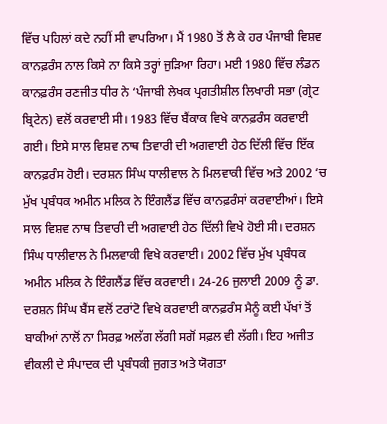ਵਿੱਚ ਪਹਿਲਾਂ ਕਦੇ ਨਹੀਂ ਸੀ ਵਾਪਰਿਆ। ਮੈਂ 1980 ਤੋਂ ਲੈ ਕੇ ਹਰ ਪੰਜਾਬੀ ਵਿਸ਼ਵ ਕਾਨਫ਼ਰੰਸ ਨਾਲ ਕਿਸੇ ਨਾ ਕਿਸੇ ਤਰ੍ਹਾਂ ਜੁੜਿਆ ਰਿਹਾ। ਮਈ 1980 ਵਿੱਚ ਲੰਡਨ ਕਾਨਫ਼ਰੰਸ ਰਣਜੀਤ ਧੀਰ ਨੇ ‘ਪੰਜਾਬੀ ਲੇਖਕ ਪ੍ਰਗਤੀਸ਼ੀਲ ਲਿਖਾਰੀ ਸਭਾ (ਗ੍ਰੇਟ ਬ੍ਰਿਟੇਨ) ਵਲੋਂ ਕਰਵਾਈ ਸੀ। 1983 ਵਿੱਚ ਬੈਂਕਾਕ ਵਿਖੇ ਕਾਨਫ਼ਰੰਸ ਕਰਵਾਈ ਗਈ। ਇਸੇ ਸਾਲ ਵਿਸ਼ਵ ਨਾਥ ਤਿਵਾਰੀ ਦੀ ਅਗਵਾਈ ਹੇਠ ਦਿੱਲੀ ਵਿੱਚ ਇੱਕ ਕਾਨਫ਼ਰੰਸ ਹੋਈ। ਦਰਸ਼ਨ ਸਿੰਘ ਧਾਲੀਵਾਲ ਨੇ ਮਿਲਵਾਕੀ ਵਿੱਚ ਅਤੇ 2002 ‘ਚ ਮੁੱਖ ਪ੍ਰਬੰਧਕ ਅਮੀਨ ਮਲਿਕ ਨੇ ਇੰਗਲੈਂਡ ਵਿੱਚ ਕਾਨਫ਼ਰੰਸਾਂ ਕਰਵਾਈਆਂ। ਇਸੇ ਸਾਲ ਵਿਸ਼ਵ ਨਾਥ ਤਿਵਾਰੀ ਦੀ ਅਗਵਾਈ ਹੇਠ ਦਿੱਲੀ ਵਿਖੇ ਹੋਈ ਸੀ। ਦਰਸ਼ਨ ਸਿੰਘ ਧਾਲੀਵਾਲ ਨੇ ਮਿਲਵਾਕੀ ਵਿਖੇ ਕਰਵਾਈ। 2002 ਵਿੱਚ ਮੁੱਖ ਪ੍ਰਬੰਧਕ ਅਮੀਨ ਮਲਿਕ ਨੇ ਇੰਗਲੈਂਡ ਵਿੱਚ ਕਰਵਾਈ। 24-26 ਜੁਲਾਈ 2009 ਨੂੰ ਡਾ. ਦਰਸ਼ਨ ਸਿੰਘ ਬੈਂਸ ਵਲੋਂ ਟਰਾਂਟੋ ਵਿਖੇ ਕਰਵਾਈ ਕਾਨਫ਼ਰੰਸ ਮੈਨੂੰ ਕਈ ਪੱਖਾਂ ਤੋਂ ਬਾਕੀਆਂ ਨਾਲੋਂ ਨਾ ਸਿਰਫ਼ ਅਲੱਗ ਲੱਗੀ ਸਗੋਂ ਸਫ਼ਲ ਵੀ ਲੱਗੀ। ਇਹ ਅਜੀਤ ਵੀਕਲੀ ਦੇ ਸੰਪਾਦਕ ਦੀ ਪ੍ਰਬੰਧਕੀ ਜੁਗਤ ਅਤੇ ਯੋਗਤਾ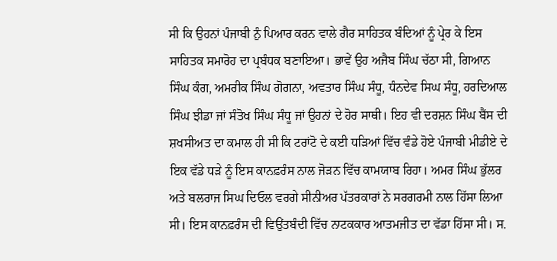ਸੀ ਕਿ ਉਹਨਾਂ ਪੰਜਾਬੀ ਨੁੰ ਪਿਆਰ ਕਰਨ ਵਾਲੇ ਗੈਰ ਸਾਹਿਤਕ ਬੰਦਿਆਂ ਨੂੰ ਪ੍ਰੇਰ ਕੇ ਇਸ ਸਾਹਿਤਕ ਸਮਾਰੋਹ ਦਾ ਪ੍ਰਬੰਧਕ ਬਣਾਇਆ। ਭਾਵੇਂ ਉਹ ਅਜੈਬ ਸਿੰਘ ਚੱਠਾ ਸੀ, ਗਿਆਨ ਸਿੰਘ ਕੰਗ, ਅਮਰੀਕ ਸਿੰਘ ਗੋਗਨਾ, ਅਵਤਾਰ ਸਿੰਘ ਸੰਧੂ, ਧੰਨਦੇਵ ਸਿਘ ਸੰਧੂ, ਹਰਦਿਆਲ ਸਿੰਘ ਝੀਡਾ ਜਾਂ ਸੰਤੋਖ ਸਿੰਘ ਸੰਧੂ ਜਾਂ ਉਹਨਾਂ ਦੇ ਹੋਰ ਸਾਥੀ। ਇਹ ਵੀ ਦਰਸ਼ਨ ਸਿੰਘ ਬੈਂਸ ਦੀ ਸ਼ਖਸੀਅਤ ਦਾ ਕਮਾਲ ਹੀ ਸੀ ਕਿ ਟਰਾਂਟੋ ਦੇ ਕਈ ਧੜਿਆਂ ਵਿੱਚ ਵੰਡੇ ਹੋਏ ਪੰਜਾਬੀ ਮੀਡੀਏ ਦੇ ਇਕ ਵੱਡੇ ਧੜੇ ਨੂੰ ਇਸ ਕਾਨਫ਼ਰੰਸ ਨਾਲ ਜੋੜਨ ਵਿੱਚ ਕਾਮਯਾਬ ਰਿਹਾ। ਅਮਰ ਸਿੰਘ ਭੁੱਲਰ ਅਤੇ ਬਲਰਾਜ ਸਿਘ ਦਿਓਲ ਵਰਗੇ ਸੀਨੀਅਰ ਪੱਤਰਕਾਰਾਂ ਨੇ ਸਰਗਰਮੀ ਨਾਲ ਹਿੱਸਾ ਲਿਆ ਸੀ। ਇਸ ਕਾਨਫ਼ਰੰਸ ਦੀ ਵਿਉਂਤਬੰਦੀ ਵਿੱਚ ਨਾਟਕਕਾਰ ਆਤਮਜੀਤ ਦਾ ਵੱਡਾ ਹਿੱਸਾ ਸੀ। ਸ.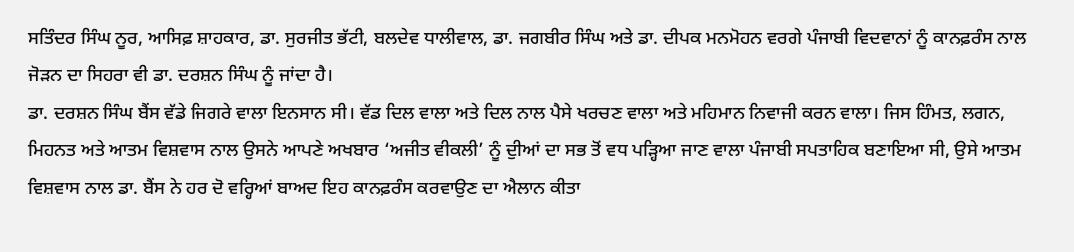ਸਤਿੰਦਰ ਸਿੰਘ ਨੂਰ, ਆਸਿਫ਼ ਸ਼ਾਹਕਾਰ, ਡਾ. ਸੁਰਜੀਤ ਭੱਟੀ, ਬਲਦੇਵ ਧਾਲੀਵਾਲ, ਡਾ. ਜਗਬੀਰ ਸਿੰਘ ਅਤੇ ਡਾ. ਦੀਪਕ ਮਨਮੋਹਨ ਵਰਗੇ ਪੰਜਾਬੀ ਵਿਦਵਾਨਾਂ ਨੂੰ ਕਾਨਫ਼ਰੰਸ ਨਾਲ ਜੋੜਨ ਦਾ ਸਿਹਰਾ ਵੀ ਡਾ. ਦਰਸ਼ਨ ਸਿੰਘ ਨੂੰ ਜਾਂਦਾ ਹੈ।
ਡਾ. ਦਰਸ਼ਨ ਸਿੰਘ ਬੈਂਸ ਵੱਡੇ ਜਿਗਰੇ ਵਾਲਾ ਇਨਸਾਨ ਸੀ। ਵੱਡ ਦਿਲ ਵਾਲਾ ਅਤੇ ਦਿਲ ਨਾਲ ਪੈਸੇ ਖਰਚਣ ਵਾਲਾ ਅਤੇ ਮਹਿਮਾਨ ਨਿਵਾਜੀ ਕਰਨ ਵਾਲਾ। ਜਿਸ ਹਿੰਮਤ, ਲਗਨ, ਮਿਹਨਤ ਅਤੇ ਆਤਮ ਵਿਸ਼ਵਾਸ ਨਾਲ ਉਸਨੇ ਆਪਣੇ ਅਖਬਾਰ ‘ਅਜੀਤ ਵੀਕਲੀ’ ਨੂੰ ਦੁੀਆਂ ਦਾ ਸਭ ਤੋਂ ਵਧ ਪੜ੍ਹਿਆ ਜਾਣ ਵਾਲਾ ਪੰਜਾਬੀ ਸਪਤਾਹਿਕ ਬਣਾਇਆ ਸੀ, ਉਸੇ ਆਤਮ ਵਿਸ਼ਵਾਸ ਨਾਲ ਡਾ. ਬੈਂਸ ਨੇ ਹਰ ਦੋ ਵਰ੍ਹਿਆਂ ਬਾਅਦ ਇਹ ਕਾਨਫ਼ਰੰਸ ਕਰਵਾਉਣ ਦਾ ਐਲਾਨ ਕੀਤਾ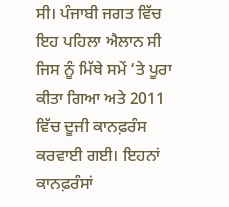ਸੀ। ਪੰਜਾਬੀ ਜਗਤ ਵਿੱਚ ਇਹ ਪਹਿਲਾ ਐਲਾਨ ਸੀ ਜਿਸ ਨੂੰ ਮਿੱਥੇ ਸਮੇਂ ‘ਤੇ ਪੂਰਾ ਕੀਤਾ ਗਿਆ ਅਤੇ 2011 ਵਿੱਚ ਦੂਜੀ ਕਾਨਫ਼ਰੰਸ ਕਰਵਾਈ ਗਈ। ਇਹਨਾਂ ਕਾਨਫ਼ਰੰਸਾਂ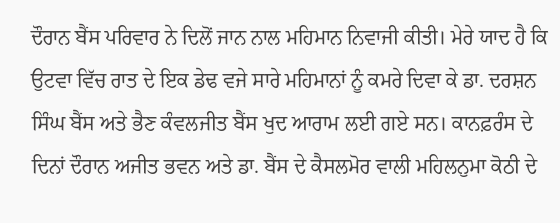ਦੌਰਾਨ ਬੈਂਸ ਪਰਿਵਾਰ ਨੇ ਦਿਲੋਂ ਜਾਨ ਨਾਲ ਮਹਿਮਾਨ ਨਿਵਾਜੀ ਕੀਤੀ। ਮੇਰੇ ਯਾਦ ਹੈ ਕਿ ਉਟਵਾ ਵਿੱਚ ਰਾਤ ਦੇ ਇਕ ਡੇਢ ਵਜੇ ਸਾਰੇ ਮਹਿਮਾਨਾਂ ਨੂੰ ਕਮਰੇ ਦਿਵਾ ਕੇ ਡਾ. ਦਰਸ਼ਨ ਸਿੰਘ ਬੈਂਸ ਅਤੇ ਭੈਣ ਕੰਵਲਜੀਤ ਬੈਂਸ ਖੁਦ ਆਰਾਮ ਲਈ ਗਏ ਸਨ। ਕਾਨਫ਼ਰੰਸ ਦੇ ਦਿਨਾਂ ਦੌਰਾਨ ਅਜੀਤ ਭਵਨ ਅਤੇ ਡਾ. ਬੈਂਸ ਦੇ ਕੈਸਲਮੋਰ ਵਾਲੀ ਮਹਿਲਨੁਮਾ ਕੋਠੀ ਦੇ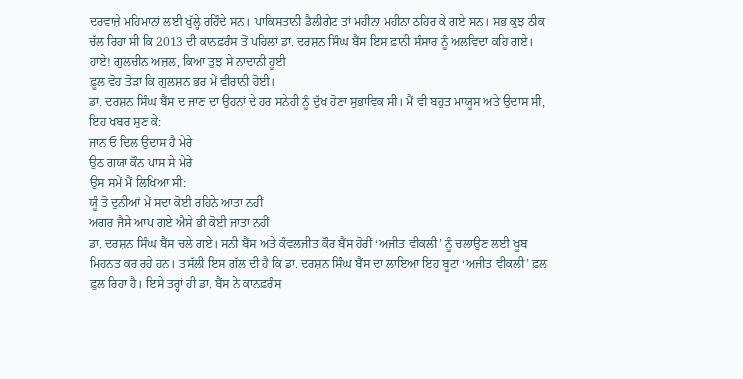ਦਰਵਾਜ਼ੇ ਮਹਿਮਾਨਾਂ ਲਈ ਖੁੱਲ੍ਹੇ ਰਹਿੰਦੇ ਸਨ। ਪਾਕਿਸਤਾਨੀ ਡੈਲੀਗੇਟ ਤਾਂ ਮਹੀਨਾ ਮਹੀਨਾ ਠਹਿਰ ਕੇ ਗਏ ਸਨ। ਸਭ ਕੁਝ ਠੀਕ ਚੱਲ ਰਿਹਾ ਸੀ ਕਿ 2013 ਦੀ ਕਾਨਫ਼ਰੰਸ ਤੋਂ ਪਹਿਲਾਂ ਡਾ. ਦਰਸ਼ਨ ਸਿੰਘ ਬੈਂਸ ਇਸ ਫ਼ਾਨੀ ਸੰਸਾਰ ਨੂੰ ਅਲਵਿਦਾ ਕਹਿ ਗਏ।
ਹਾਏ! ਗੁਲਚੀਨ ਅਜ਼ਲ, ਕਿਆ ਤੁਝ ਸੇ ਨਾਦਾਨੀ ਹੂਈ
ਫ਼ੂਲ ਵੋਹ ਤੋੜਾ ਕਿ ਗੁਲਸ਼ਨ ਭਰ ਮੇਂ ਵੀਰਾਨੀ ਹੋਈ।
ਡਾ. ਦਰਸ਼ਨ ਸਿੰਘ ਬੈਂਸ ਦ ਜਾਣ ਦਾ ਉਹਨਾਂ ਦੇ ਹਰ ਸਨੇਹੀ ਨੂੰ ਦੁੱਖ ਹੋਣਾ ਸੁਭਾਵਿਕ ਸੀ। ਮੈਂ ਵੀ ਬਹੁਤ ਮਾਯੂਸ ਅਤੇ ਉਦਾਸ ਸੀ, ਇਹ ਖਬਰ ਸੁਣ ਕੇ:
ਜਾਨ ਓ ਦਿਲ ਉਦਾਸ ਹੈ ਮੇਰੇ
ਉਠ ਗਯਾ ਕੌਨ ਪਾਸ ਸੇ ਮੇਰੇ
ਉਸ ਸਮੇਂ ਮੈਂ ਲਿਖਿਆ ਸੀ:
ਯੂੰ ਤੋ ਦੁਨੀਆਂ ਮੇਂ ਸਦਾ ਕੋਈ ਰਹਿਨੇ ਆਤਾ ਨਹੀਂ
ਅਗਰ ਜੈਸੇ ਆਪ ਗਏ ਐਸੇ ਭੀ ਕੋਈ ਜਾਤਾ ਨਹੀਂ
ਡਾ. ਦਰਸ਼ਨ ਸਿੰਘ ਬੈਂਸ ਚਲੇ ਗਏ। ਸਨੀ ਬੈਂਸ ਅਤੇ ਕੰਵਲਜੀਤ ਕੌਰ ਬੈਂਸ ਹੋਰੀਂ ‘ਅਜੀਤ ਵੀਕਲੀ’ ਨੂੰ ਚਲਾਉਣ ਲਈ ਖੂਬ ਮਿਹਨਤ ਕਰ ਰਹੇ ਹਨ। ਤਸੱਲੀ ਇਸ ਗੱਲ ਦੀ ਹੈ ਕਿ ਡਾ. ਦਰਸ਼ਨ ਸਿੰਘ ਬੈਂਸ ਦਾ ਲਾਇਆ ਇਹ ਬੂਟਾ ‘ਅਜੀਤ ਵੀਕਲੀ’ ਫ਼ਲ ਫ਼ੁਲ ਰਿਹਾ ਹੈ। ਇਸੇ ਤਰ੍ਹਾਂ ਹੀ ਡਾ. ਬੈਂਸ ਨੇ ਕਾਨਫ਼ਰੰਸ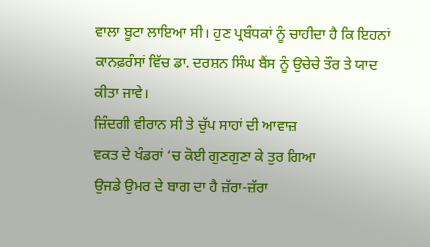ਵਾਲਾ ਬੂਟਾ ਲਾਇਆ ਸੀ। ਹੁਣ ਪ੍ਰਬੰਧਕਾਂ ਨੂੰ ਚਾਹੀਦਾ ਹੈ ਕਿ ਇਹਨਾਂ ਕਾਨਫ਼ਰੰਸਾਂ ਵਿੱਚ ਡਾ. ਦਰਸ਼ਨ ਸਿੰਘ ਬੈਂਸ ਨੂੰ ਉਚੇਚੇ ਤੌਰ ਤੇ ਯਾਦ ਕੀਤਾ ਜਾਵੇ।
ਜ਼ਿੰਦਗੀ ਵੀਰਾਨ ਸੀ ਤੇ ਚੁੱਪ ਸਾਹਾਂ ਦੀ ਆਵਾਜ਼
ਵਕਤ ਦੇ ਖੰਡਰਾਂ ‘ਚ ਕੋਈ ਗੁਣਗੁਣਾ ਕੇ ਤੁਰ ਗਿਆ
ਉਜਡੇ ਉਮਰ ਦੇ ਬਾਗ ਦਾ ਹੈ ਜ਼ੱਰਾ-ਜ਼ੱਰਾ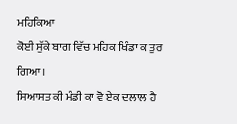ਮਹਿਕਿਆ
ਕੋਈ ਸੁੱਕੇ ਬਾਗ ਵਿੱਚ ਮਹਿਕ ਖਿੰਡਾ ਕ ਤੁਰ ਗਿਆ।
ਸਿਆਸਤ ਕੀ ਮੰਡੀ ਕਾ ਵੋ ਏਕ ਦਲਾਲ ਹੈ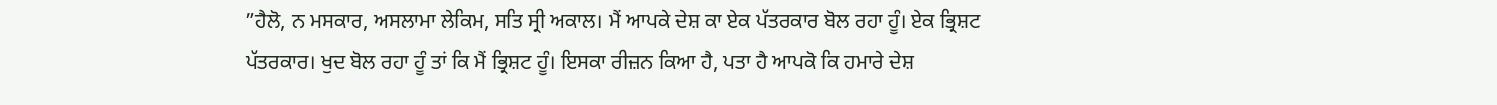”ਹੈਲੋ, ਨ ਮਸਕਾਰ, ਅਸਲਾਮਾ ਲੇਕਿਮ, ਸਤਿ ਸ੍ਰੀ ਅਕਾਲ। ਮੈਂ ਆਪਕੇ ਦੇਸ਼ ਕਾ ਏਕ ਪੱਤਰਕਾਰ ਬੋਲ ਰਹਾ ਹੂੰ। ਏਕ ਭ੍ਰਿਸ਼ਟ ਪੱਤਰਕਾਰ। ਖੁਦ ਬੋਲ ਰਹਾ ਹੂੰ ਤਾਂ ਕਿ ਮੈਂ ਭ੍ਰਿਸ਼ਟ ਹੂੰ। ਇਸਕਾ ਰੀਜ਼ਨ ਕਿਆ ਹੈ, ਪਤਾ ਹੈ ਆਪਕੋ ਕਿ ਹਮਾਰੇ ਦੇਸ਼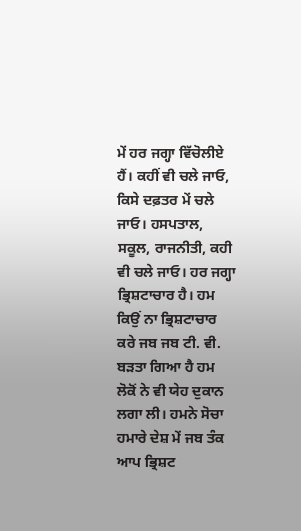ਮੇਂ ਹਰ ਜਗ੍ਹਾ ਵਿੱਚੋਲੀਏ ਹੈਂ। ਕਹੀਂ ਵੀ ਚਲੇ ਜਾਓ, ਕਿਸੇ ਦਫ਼ਤਰ ਮੇਂ ਚਲੇ ਜਾਓ। ਹਸਪਤਾਲ, ਸਕੂਲ, ਰਾਜਨੀਤੀ, ਕਹੀ ਵੀ ਚਲੇ ਜਾਓ। ਹਰ ਜਗ੍ਹਾ ਭ੍ਰਿਸ਼ਟਾਚਾਰ ਹੈ। ਹਮ ਕਿਉਂ ਨਾ ਭ੍ਰਿਸ਼ਟਾਚਾਰ ਕਰੇ ਜਬ ਜਬ ਟੀ. ਵੀ. ਬੜਤਾ ਗਿਆ ਹੈ ਹਮ ਲੋਕੋਂ ਨੇ ਵੀ ਯੇਹ ਦੁਕਾਨ ਲਗਾ ਲੀ। ਹਮਨੇ ਸੋਚਾ ਹਮਾਰੇ ਦੇਸ਼ ਮੇਂ ਜਬ ਤੰਕ ਆਪ ਭ੍ਰਿਸ਼ਟ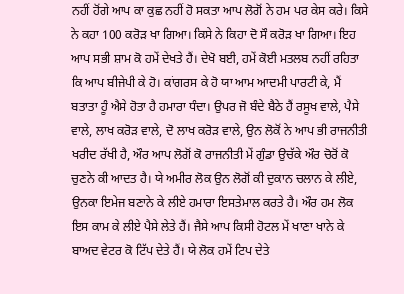ਨਹੀਂ ਹੋਂਗੇ ਆਪ ਕਾ ਕੁਛ ਨਹੀਂ ਹੋ ਸਕਤਾ ਆਪ ਲੋਗੋਂ ਨੇ ਹਮ ਪਰ ਕੇਸ ਕਰੇ। ਕਿਸੇ ਨੇ ਕਹਾ 100 ਕਰੋੜ ਖਾ ਗਿਆ। ਕਿਸੇ ਨੇ ਕਿਹਾ ਦੋ ਸੌ ਕਰੋੜ ਖਾ ਗਿਆ। ਇਹ ਆਪ ਸਭੀ ਸ਼ਾਮ ਕੋ ਹਮੇਂ ਦੇਖਤੇ ਹੈਂ। ਦੇਖੋ ਬਈ, ਹਮੇਂ ਕੋਈ ਮਤਲਬ ਨਹੀਂ ਰਹਿਤਾ ਕਿ ਆਪ ਬੀਜੇਪੀ ਕੇ ਹੋ। ਕਾਂਗਰਸ ਕੇ ਹੋ ਯਾ ਆਮ ਆਦਮੀ ਪਾਰਟੀ ਕੇ, ਮੈਂ ਬਤਾਤਾ ਹੂੰ ਐਸੇ ਹੋਤਾ ਹੈ ਹਮਾਰਾ ਧੰਦਾ। ਉਪਰ ਜੋ ਬੰਦੇ ਬੈਠੇ ਹੈਂ ਰਸੂਖ ਵਾਲੇ, ਪੈਸੇ ਵਾਲੇ, ਲਾਖ ਕਰੋੜ ਵਾਲੇ, ਦੋ ਲਾਖ ਕਰੋੜ ਵਾਲੇ, ਉਨ ਲੋਕੋਂ ਨੇ ਆਪ ਭੀ ਰਾਜਨੀਤੀ ਖਰੀਦ ਰੱਖੀ ਹੈ, ਔਰ ਆਪ ਲੋਗੋਂ ਕੋ ਰਾਜਨੀਤੀ ਮੇਂ ਗੁੰਡਾ ਉਚੱਕੇ ਔਰ ਚੋਰੋਂ ਕੋ ਚੁਣਨੇ ਕੀ ਆਦਤ ਹੈ। ਯੇ ਅਮੀਰ ਲੋਕ ਉਨ ਲੋਗੋਂ ਕੀ ਦੁਕਾਨ ਚਲਾਨ ਕੇ ਲੀਏ, ਉਨਕਾ ਇਮੇਜ ਬਣਾਨੇ ਕੇ ਲੀਏ ਹਮਾਰਾ ਇਸਤੇਮਾਲ ਕਰਤੇ ਹੈ। ਔਰ ਹਮ ਲੋਕ ਇਸ ਕਾਮ ਕੇ ਲੀਏ ਪੈਸੇ ਲੇਤੇ ਹੈਂ। ਜੈਸੇ ਆਪ ਕਿਸੀ ਹੋਟਲ ਮੇਂ ਖਾਣਾ ਖਾਨੇ ਕੇ ਬਾਅਦ ਵੇਟਰ ਕੋ ਟਿੱਪ ਦੇਤੇ ਹੈਂ। ਯੇ ਲੋਕ ਹਮੇਂ ਟਿਪ ਦੇਤੇ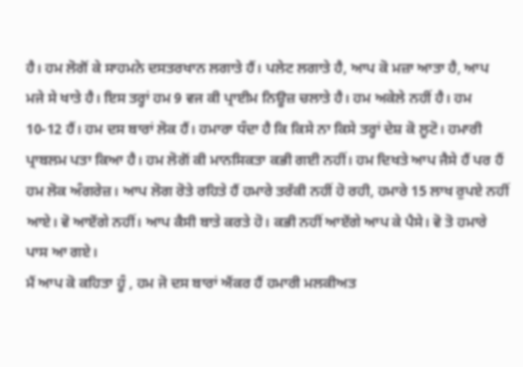ਹੈ। ਹਮ ਲੋਗੋਂ ਕੇ ਸਾਹਮਨੇ ਦਸਤਰਖਾਨ ਲਗਾਤੇ ਹੈਂ। ਪਲੇਟ ਲਗਾਤੇ ਹੈ, ਆਪ ਕੋ ਮਜ਼ਾ ਆਤਾ ਹੈ, ਆਪ ਮਜੇ ਸੇ ਖਾਤੇ ਹੈ। ਇਸ ਤਰ੍ਹਾਂ ਹਮ 9 ਵਜ ਕੀ ਪ੍ਰਾਈਮ ਨਿਊਜ਼ ਚਲਾਤੇ ਹੈ। ਹਮ ਅਕੇਲੇ ਨਹੀਂ ਹੈ। ਹਮ 10-12 ਹੈਂ। ਹਮ ਦਸ ਬਾਰਾਂ ਲੋਕ ਹੈਂ। ਹਮਾਰਾ ਧੰਦਾ ਹੈ ਕਿ ਕਿਸੇ ਨਾ ਕਿਸੇ ਤਰ੍ਹਾਂ ਦੇਸ਼ ਕੋ ਲੂਟੋ। ਹਮਾਰੀ ਪ੍ਰਾਬਲਮ ਪਤਾ ਕਿਆ ਹੈ। ਹਮ ਲੋਗੋਂ ਕੀ ਮਾਨਸਿਕਤਾ ਕਭੀ ਗਈ ਨਹੀਂ। ਹਮ ਦਿਖਤੇ ਆਪ ਜੈਸੇ ਹੈਂ ਪਰ ਹੈਂ ਹਮ ਲੋਕ ਅੰਗਰੇਜ਼। ਆਪ ਲੋਗ ਰੋਤੇ ਰਹਿਤੇ ਹੈਂ ਹਮਾਰੇ ਤਰੱਕੀ ਨਹੀਂ ਹੋ ਰਹੀ, ਹਮਾਰੇ 15 ਲਾਖ ਰੁਪਏ ਨਹੀਂ ਆਏ। ਵੋ ਆਏਂਗੇ ਨਹੀਂ। ਆਪ ਕੈਸੀ ਬਾਤੇ ਕਰਤੇ ਹੋ। ਕਭੀ ਨਹੀਂ ਆਏਂਗੇ ਆਪ ਕੇ ਪੈਸੇ। ਵੋ ਤੋ ਹਮਾਰੇ ਪਾਸ ਆ ਗਏ।
ਮੈਂ ਆਪ ਕੋ ਕਹਿਤਾ ਹੂੰ , ਹਮ ਜੋ ਦਸ ਬਾਰਾਂ ਐਂਕਰ ਹੈਂ ਹਮਾਰੀ ਮਲਕੀਅਤ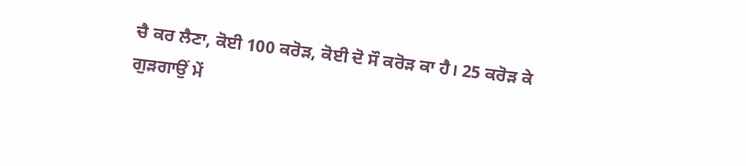ਚੈ ਕਰ ਲੈਣਾ, ਕੋਈ 100 ਕਰੋੜ, ਕੋਈ ਦੋ ਸੌ ਕਰੋੜ ਕਾ ਹੈ। 25 ਕਰੋੜ ਕੇ ਗੁੜਗਾਉਂ ਮੇਂ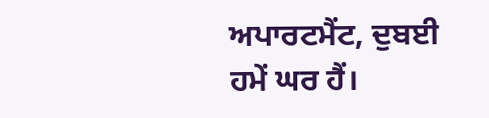ਅਪਾਰਟਮੈਂਟ, ਦੁਬਈ ਹਮੇਂ ਘਰ ਹੈਂ।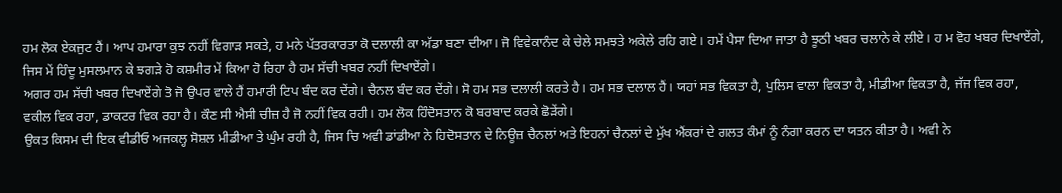ਹਮ ਲੋਕ ਏਕਜੁਟ ਹੈਂ। ਆਪ ਹਮਾਰਾ ਕੁਝ ਨਹੀਂ ਵਿਗਾੜ ਸਕਤੇ, ਹ ਮਨੇ ਪੱਤਰਕਾਰਤਾ ਕੋ ਦਲਾਲੀ ਕਾ ਅੱਡਾ ਬਣਾ ਦੀਆ। ਜੋ ਵਿਵੇਕਾਨੰਦ ਕੇ ਚੇਲੇ ਸਮਝਤੇ ਅਕੇਲੇ ਰਹਿ ਗਏ। ਹਮੇਂ ਪੈਸਾ ਦਿਆ ਜਾਤਾ ਹੈ ਝੂਠੀ ਖਬਰ ਚਲਾਨੇ ਕੇ ਲੀਏ। ਹ ਮ ਵੋਹ ਖਬਰ ਦਿਖਾਏਂਗੇ, ਜਿਸ ਮੇਂ ਹਿੰਦੂ ਮੁਸਲਮਾਨ ਕੇ ਝਗੜੇ ਹੋ ਕਸ਼ਮੀਰ ਮੇਂ ਕਿਆ ਹੋ ਰਿਹਾ ਹੈ ਹਮ ਸੱਚੀ ਖਬਰ ਨਹੀਂ ਦਿਖਾਏਂਗੇ।
ਅਗਰ ਹਮ ਸੱਚੀ ਖਬਰ ਦਿਖਾਏਂਗੇ ਤੋ ਜੋ ਉਪਰ ਵਾਲੇ ਹੈਂ ਹਮਾਰੀ ਟਿਪ ਬੰਦ ਕਰ ਦੇਂਗੇ। ਚੈਨਲ ਬੰਦ ਕਰ ਦੇਂਗੇ। ਸੋ ਹਮ ਸਭ ਦਲਾਲੀ ਕਰਤੇ ਹੈ। ਹਮ ਸਭ ਦਲਾਲ ਹੈਂ। ਯਹਾਂ ਸਭ ਵਿਕਤਾ ਹੈ, ਪੁਲਿਸ ਵਾਲਾ ਵਿਕਤਾ ਹੈ, ਮੀਡੀਆ ਵਿਕਤਾ ਹੈ, ਜੱਜ ਵਿਕ ਰਹਾ, ਵਕੀਲ ਵਿਕ ਰਹਾ, ਡਾਕਟਰ ਵਿਕ ਰਹਾ ਹੈ। ਕੌਣ ਸੀ ਐਸੀ ਚੀਜ਼ ਹੈ ਜੋ ਨਹੀਂ ਵਿਕ ਰਹੀ। ਹਮ ਲੋਕ ਹਿੰਦੋਸਤਾਨ ਕੋ ਬਰਬਾਦ ਕਰਕੇ ਛੋੜੇਂਗੇ।
ਉਕਤ ਕਿਸਮ ਦੀ ਇਕ ਵੀਡੀਓ ਅਜਕਲ੍ਹ ਸੋਸ਼ਲ ਮੀਡੀਆ ਤੇ ਘੁੰਮ ਰਹੀ ਹੈ, ਜਿਸ ਚਿ ਅਵੀ ਡਾਂਡੀਆ ਨੇ ਹਿਦੋਸਤਾਨ ਦੇ ਨਿਊਜ਼ ਚੈਨਲਾਂ ਅਤੇ ਇਹਨਾਂ ਚੈਨਲਾਂ ਦੇ ਮੁੱਖ ਐਂਕਰਾਂ ਦੇ ਗਲਤ ਕੰਮਾਂ ਨੂੰ ਨੰਗਾ ਕਰਨ ਦਾ ਯਤਨ ਕੀਤਾ ਹੈ। ਅਵੀ ਨੇ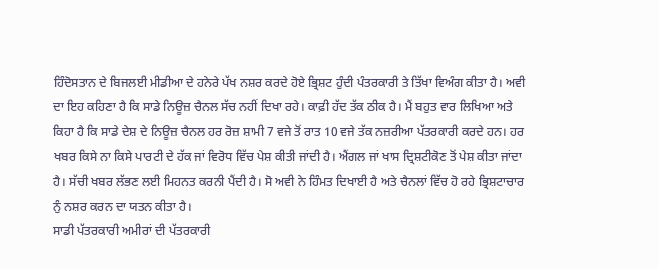ਹਿੰਦੋਸਤਾਨ ਦੇ ਬਿਜਲਈ ਮੀਡੀਆ ਦੇ ਹਨੇਰੇ ਪੱਖ ਨਸ਼ਰ ਕਰਦੇ ਹੋਏ ਭ੍ਰਿਸ਼ਟ ਹੁੰਦੀ ਪੰਤਰਕਾਰੀ ਤੇ ਤਿੱਖਾ ਵਿਅੰਗ ਕੀਤਾ ਹੈ। ਅਵੀ ਦਾ ਇਹ ਕਹਿਣਾ ਹੈ ਕਿ ਸਾਡੇ ਨਿਊਜ਼ ਚੈਨਲ ਸੱਚ ਨਹੀਂ ਦਿਖਾ ਰਹੇ। ਕਾਫ਼ੀ ਹੱਦ ਤੱਕ ਠੀਕ ਹੈ। ਮੈਂ ਬਹੁਤ ਵਾਰ ਲਿਖਿਆ ਅਤੇ ਕਿਹਾ ਹੈ ਕਿ ਸਾਡੇ ਦੇਸ਼ ਦੇ ਨਿਊਜ਼ ਚੈਨਲ ਹਰ ਰੋਜ਼ ਸ਼ਾਮੀ 7 ਵਜੇ ਤੋਂ ਰਾਤ 10 ਵਜੇ ਤੱਕ ਨਜ਼ਰੀਆ ਪੱਤਰਕਾਰੀ ਕਰਦੇ ਹਨ। ਹਰ ਖਬਰ ਕਿਸੇ ਨਾ ਕਿਸੇ ਪਾਰਟੀ ਦੇ ਹੱਕ ਜਾਂ ਵਿਰੋਧ ਵਿੱਚ ਪੇਸ਼ ਕੀਤੀ ਜਾਂਦੀ ਹੈ। ਐਂਗਲ ਜਾਂ ਖਾਸ ਦ੍ਰਿਸ਼ਟੀਕੋਣ ਤੋਂ ਪੇਸ਼ ਕੀਤਾ ਜਾਂਦਾ ਹੈ। ਸੱਚੀ ਖਬਰ ਲੱਭਣ ਲਈ ਮਿਹਨਤ ਕਰਨੀ ਪੈਂਦੀ ਹੈ। ਸੋ ਅਵੀ ਨੇ ਹਿੰਮਤ ਦਿਖਾਈ ਹੈ ਅਤੇ ਚੈਨਲਾਂ ਵਿੱਚ ਹੋ ਰਹੇ ਭ੍ਰਿਸ਼ਟਾਚਾਰ ਨੁੰ ਨਸ਼ਰ ਕਰਨ ਦਾ ਯਤਨ ਕੀਤਾ ਹੈ।
ਸਾਡੀ ਪੱਤਰਕਾਰੀ ਅਮੀਰਾਂ ਦੀ ਪੱਤਰਕਾਰੀ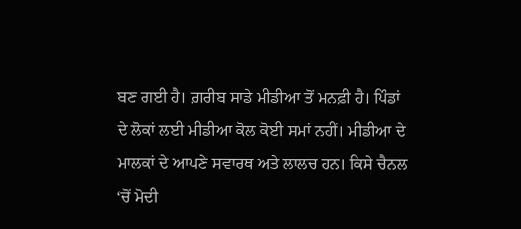ਬਣ ਗਈ ਹੈ। ਗ਼ਰੀਬ ਸਾਡੇ ਮੀਡੀਆ ਤੋਂ ਮਨਫ਼ੀ ਹੈ। ਪਿੰਡਾਂ ਦੇ ਲੋਕਾਂ ਲਈ ਮੀਡੀਆ ਕੋਲ ਕੋਈ ਸਮਾਂ ਨਹੀਂ। ਮੀਡੀਆ ਦੇ ਮਾਲਕਾਂ ਦੇ ਆਪਣੇ ਸਵਾਰਥ ਅਤੇ ਲਾਲਚ ਹਨ। ਕਿਸੇ ਚੈਨਲ ‘ਚੋਂ ਮੋਦੀ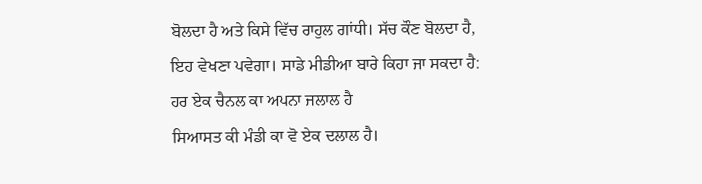ਬੋਲਦਾ ਹੈ ਅਤੇ ਕਿਸੇ ਵਿੱਚ ਰਾਹੁਲ ਗਾਂਧੀ। ਸੱਚ ਕੌਣ ਬੋਲਦਾ ਹੈ, ਇਹ ਵੇਖਣਾ ਪਵੇਗਾ। ਸਾਡੇ ਮੀਡੀਆ ਬਾਰੇ ਕਿਹਾ ਜਾ ਸਕਦਾ ਹੈ:
ਹਰ ਏਕ ਚੈਨਲ ਕਾ ਅਪਨਾ ਜਲਾਲ ਹੈ
ਸਿਆਸਤ ਕੀ ਮੰਡੀ ਕਾ ਵੋ ਏਕ ਦਲਾਲ ਹੈ।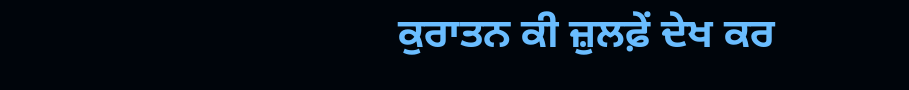ਕੁਰਾਤਨ ਕੀ ਜ਼ੁਲਫ਼ੇਂ ਦੇਖ ਕਰ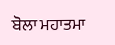ਬੋਲਾ ਮਹਾਤਮਾ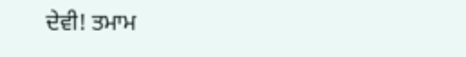ਦੇਵੀ! ਤਮਾਮ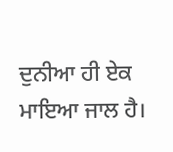ਦੁਨੀਆ ਹੀ ਏਕ ਮਾਇਆ ਜਾਲ ਹੈ।